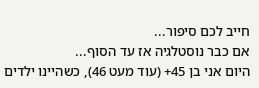חייב לכם סיפור...
אם כבר נוסטלגיה אז עד הסוף...
היום אני בן 45+ (עוד מעט 46), כשהיינו ילדים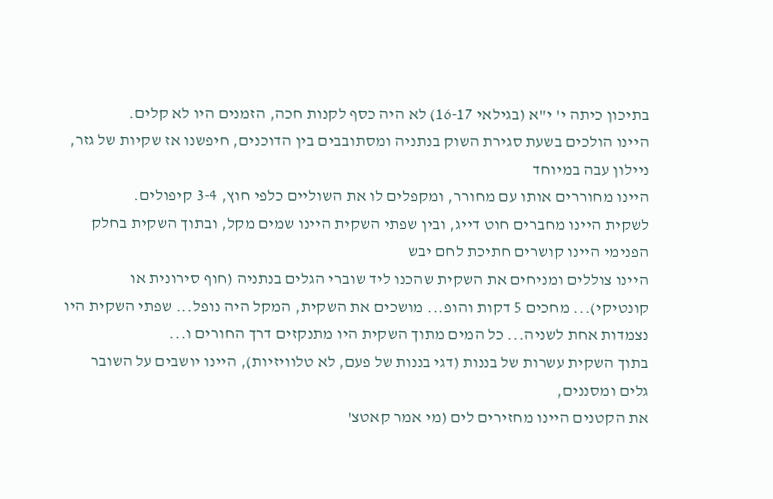בתיכון כיתה י' י"א (בגילאי 16-17) לא היה כסף לקנות חכה, הזמנים היו לא קלים.
היינו הולכים בשעת סגירת השוק בנתניה ומסתובבים בין הדוכנים, חיפשנו אז שקיות של גזר, ניילון עבה במיוחד
היינו מחוררים אותו עם מחורר, ומקפלים לו את השוליים כלפי חוץ, 3-4 קיפולים.
לשקית היינו מחברים חוט דייג, ובין שפתי השקית היינו שמים מקל, ובתוך השקית בחלק הפנימי היינו קושרים חתיכת לחם יבש
היינו צוללים ומניחים את השקית שהכנו ליד שוברי הגלים בנתניה (חוף סירונית או קונטיקי)... מחכים 5 דקות והופ... מושכים את השקית, המקל היה נופל... שפתי השקית היו נצמדות אחת לשניה... כל המים מתוך השקית היו מתנקזים דרך החורים ו...
בתוך השקית עשרות של בננות (דגי בננות של פעם, לא טלוויזיות), היינו יושבים על השובר גלים ומסננים,
את הקטנים היינו מחזירים לים (מי אמר קאטצ'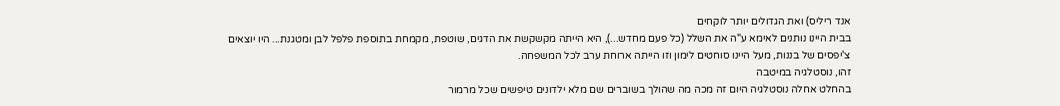אנד ריליס) ואת הגדולים יותר לוקחים
בבית היינו נותנים לאימא ע"ה את השלל (כל פעם מחדש...), היא הייתה מקשקשת את הדגים, שוטפת, מקמחת בתוספת פלפל לבן ומטגנת... היו יוצאים צ'יפסים של בננות, מעל היינו סוחטים לימון וזו הייתה ארוחת ערב לכל המשפחה.
זהו, נוסטלגיה במיטבה
בהחלט אחלה נוסטלגיה היום זה מכה מה שהולך בשוברים שם מלא ילדונים טיפשים שכל מרמור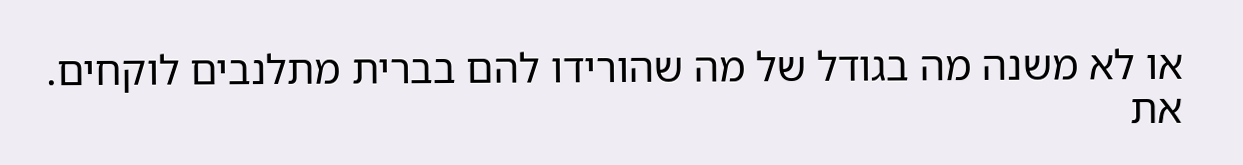או לא משנה מה בגודל של מה שהורידו להם בברית מתלנבים לוקחים. את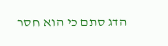הדג סתם כי הוא חסר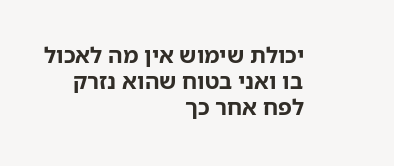יכולת שימוש אין מה לאכול בו ואני בטוח שהוא נזרק לפח אחר כך